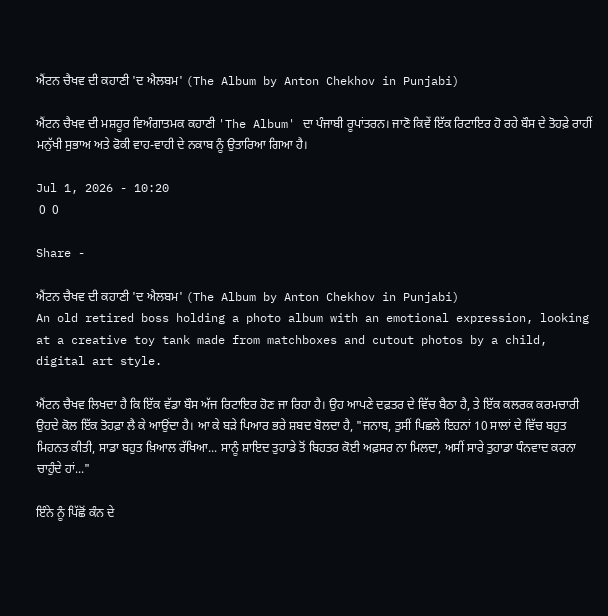ਐਂਟਨ ਚੈਖਵ ਦੀ ਕਹਾਣੀ 'ਦ ਐਲਬਮ' (The Album by Anton Chekhov in Punjabi)

ਐਂਟਨ ਚੈਖਵ ਦੀ ਮਸ਼ਹੂਰ ਵਿਅੰਗਾਤਮਕ ਕਹਾਣੀ 'The Album' ਦਾ ਪੰਜਾਬੀ ਰੂਪਾਂਤਰਨ। ਜਾਣੋ ਕਿਵੇਂ ਇੱਕ ਰਿਟਾਇਰ ਹੋ ਰਹੇ ਬੌਸ ਦੇ ਤੋਹਫ਼ੇ ਰਾਹੀਂ ਮਨੁੱਖੀ ਸੁਭਾਅ ਅਤੇ ਫੋਕੀ ਵਾਹ-ਵਾਹੀ ਦੇ ਨਕਾਬ ਨੂੰ ਉਤਾਰਿਆ ਗਿਆ ਹੈ।

Jul 1, 2026 - 10:20
 0  0

Share -

ਐਂਟਨ ਚੈਖਵ ਦੀ ਕਹਾਣੀ 'ਦ ਐਲਬਮ' (The Album by Anton Chekhov in Punjabi)
An old retired boss holding a photo album with an emotional expression, looking at a creative toy tank made from matchboxes and cutout photos by a child, digital art style.

ਐਂਟਨ ਚੈਖਵ ਲਿਖਦਾ ਹੈ ਕਿ ਇੱਕ ਵੱਡਾ ਬੌਸ ਅੱਜ ਰਿਟਾਇਰ ਹੋਣ ਜਾ ਰਿਹਾ ਹੈ। ਉਹ ਆਪਣੇ ਦਫ਼ਤਰ ਦੇ ਵਿੱਚ ਬੈਠਾ ਹੈ, ਤੇ ਇੱਕ ਕਲਰਕ ਕਰਮਚਾਰੀ ਉਹਦੇ ਕੋਲ ਇੱਕ ਤੋਹਫ਼ਾ ਲੈ ਕੇ ਆਉਂਦਾ ਹੈ। ਆ ਕੇ ਬੜੇ ਪਿਆਰ ਭਰੇ ਸ਼ਬਦ ਬੋਲਦਾ ਹੈ, "ਜਨਾਬ, ਤੁਸੀਂ ਪਿਛਲੇ ਇਹਨਾਂ 10 ਸਾਲਾਂ ਦੇ ਵਿੱਚ ਬਹੁਤ ਮਿਹਨਤ ਕੀਤੀ, ਸਾਡਾ ਬਹੁਤ ਖ਼ਿਆਲ ਰੱਖਿਆ... ਸਾਨੂੰ ਸ਼ਾਇਦ ਤੁਹਾਡੇ ਤੋਂ ਬਿਹਤਰ ਕੋਈ ਅਫ਼ਸਰ ਨਾ ਮਿਲਦਾ, ਅਸੀਂ ਸਾਰੇ ਤੁਹਾਡਾ ਧੰਨਵਾਦ ਕਰਨਾ ਚਾਹੁੰਦੇ ਹਾਂ..."

ਇੰਨੇ ਨੂੰ ਪਿੱਛੋਂ ਕੰਨ ਦੇ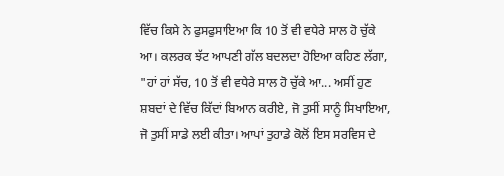ਵਿੱਚ ਕਿਸੇ ਨੇ ਫੁਸਫੁਸਾਇਆ ਕਿ 10 ਤੋਂ ਵੀ ਵਧੇਰੇ ਸਾਲ ਹੋ ਚੁੱਕੇ ਆ। ਕਲਰਕ ਝੱਟ ਆਪਣੀ ਗੱਲ ਬਦਲਦਾ ਹੋਇਆ ਕਹਿਣ ਲੱਗਾ, "ਹਾਂ ਹਾਂ ਸੱਚ, 10 ਤੋਂ ਵੀ ਵਧੇਰੇ ਸਾਲ ਹੋ ਚੁੱਕੇ ਆ... ਅਸੀਂ ਹੁਣ ਸ਼ਬਦਾਂ ਦੇ ਵਿੱਚ ਕਿੱਦਾਂ ਬਿਆਨ ਕਰੀਏ, ਜੋ ਤੁਸੀਂ ਸਾਨੂੰ ਸਿਖਾਇਆ, ਜੋ ਤੁਸੀਂ ਸਾਡੇ ਲਈ ਕੀਤਾ। ਆਪਾਂ ਤੁਹਾਡੇ ਕੋਲੋਂ ਇਸ ਸਰਵਿਸ ਦੇ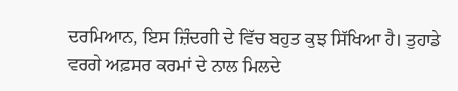ਦਰਮਿਆਨ, ਇਸ ਜ਼ਿੰਦਗੀ ਦੇ ਵਿੱਚ ਬਹੁਤ ਕੁਝ ਸਿੱਖਿਆ ਹੈ। ਤੁਹਾਡੇ ਵਰਗੇ ਅਫ਼ਸਰ ਕਰਮਾਂ ਦੇ ਨਾਲ ਮਿਲਦੇ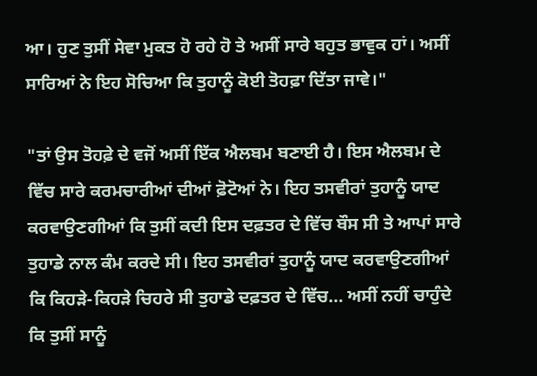ਆ। ਹੁਣ ਤੁਸੀਂ ਸੇਵਾ ਮੁਕਤ ਹੋ ਰਹੇ ਹੋ ਤੇ ਅਸੀਂ ਸਾਰੇ ਬਹੁਤ ਭਾਵੁਕ ਹਾਂ। ਅਸੀਂ ਸਾਰਿਆਂ ਨੇ ਇਹ ਸੋਚਿਆ ਕਿ ਤੁਹਾਨੂੰ ਕੋਈ ਤੋਹਫ਼ਾ ਦਿੱਤਾ ਜਾਵੇ।"

"ਤਾਂ ਉਸ ਤੋਹਫ਼ੇ ਦੇ ਵਜੋਂ ਅਸੀਂ ਇੱਕ ਐਲਬਮ ਬਣਾਈ ਹੈ। ਇਸ ਐਲਬਮ ਦੇ ਵਿੱਚ ਸਾਰੇ ਕਰਮਚਾਰੀਆਂ ਦੀਆਂ ਫ਼ੋਟੋਆਂ ਨੇ। ਇਹ ਤਸਵੀਰਾਂ ਤੁਹਾਨੂੰ ਯਾਦ ਕਰਵਾਉਣਗੀਆਂ ਕਿ ਤੁਸੀਂ ਕਦੀ ਇਸ ਦਫ਼ਤਰ ਦੇ ਵਿੱਚ ਬੌਸ ਸੀ ਤੇ ਆਪਾਂ ਸਾਰੇ ਤੁਹਾਡੇ ਨਾਲ ਕੰਮ ਕਰਦੇ ਸੀ। ਇਹ ਤਸਵੀਰਾਂ ਤੁਹਾਨੂੰ ਯਾਦ ਕਰਵਾਉਣਗੀਆਂ ਕਿ ਕਿਹੜੇ-ਕਿਹੜੇ ਚਿਹਰੇ ਸੀ ਤੁਹਾਡੇ ਦਫ਼ਤਰ ਦੇ ਵਿੱਚ... ਅਸੀਂ ਨਹੀਂ ਚਾਹੁੰਦੇ ਕਿ ਤੁਸੀਂ ਸਾਨੂੰ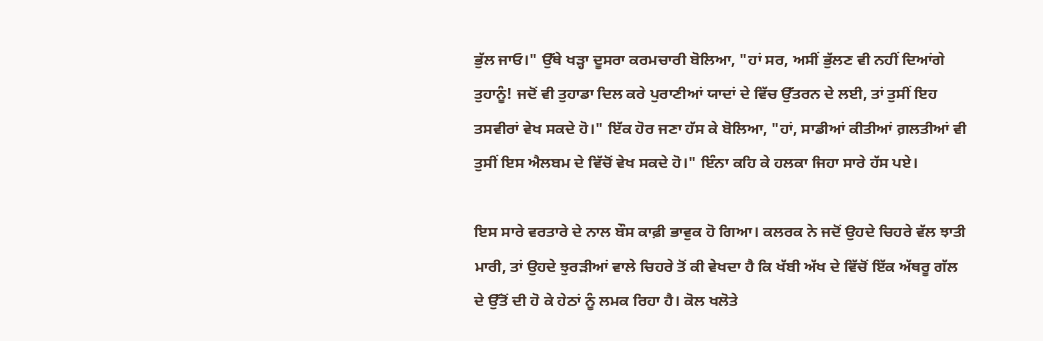ਭੁੱਲ ਜਾਓ।" ਉੱਥੇ ਖੜ੍ਹਾ ਦੂਸਰਾ ਕਰਮਚਾਰੀ ਬੋਲਿਆ, "ਹਾਂ ਸਰ, ਅਸੀਂ ਭੁੱਲਣ ਵੀ ਨਹੀਂ ਦਿਆਂਗੇ ਤੁਹਾਨੂੰ! ਜਦੋਂ ਵੀ ਤੁਹਾਡਾ ਦਿਲ ਕਰੇ ਪੁਰਾਣੀਆਂ ਯਾਦਾਂ ਦੇ ਵਿੱਚ ਉੱਤਰਨ ਦੇ ਲਈ, ਤਾਂ ਤੁਸੀਂ ਇਹ ਤਸਵੀਰਾਂ ਵੇਖ ਸਕਦੇ ਹੋ।" ਇੱਕ ਹੋਰ ਜਣਾ ਹੱਸ ਕੇ ਬੋਲਿਆ, "ਹਾਂ, ਸਾਡੀਆਂ ਕੀਤੀਆਂ ਗ਼ਲਤੀਆਂ ਵੀ ਤੁਸੀਂ ਇਸ ਐਲਬਮ ਦੇ ਵਿੱਚੋਂ ਵੇਖ ਸਕਦੇ ਹੋ।" ਇੰਨਾ ਕਹਿ ਕੇ ਹਲਕਾ ਜਿਹਾ ਸਾਰੇ ਹੱਸ ਪਏ।

ਇਸ ਸਾਰੇ ਵਰਤਾਰੇ ਦੇ ਨਾਲ ਬੌਸ ਕਾਫ਼ੀ ਭਾਵੁਕ ਹੋ ਗਿਆ। ਕਲਰਕ ਨੇ ਜਦੋਂ ਉਹਦੇ ਚਿਹਰੇ ਵੱਲ ਝਾਤੀ ਮਾਰੀ, ਤਾਂ ਉਹਦੇ ਝੁਰੜੀਆਂ ਵਾਲੇ ਚਿਹਰੇ ਤੋਂ ਕੀ ਵੇਖਦਾ ਹੈ ਕਿ ਖੱਬੀ ਅੱਖ ਦੇ ਵਿੱਚੋਂ ਇੱਕ ਅੱਥਰੂ ਗੱਲ ਦੇ ਉੱਤੋਂ ਦੀ ਹੋ ਕੇ ਹੇਠਾਂ ਨੂੰ ਲਮਕ ਰਿਹਾ ਹੈ। ਕੋਲ ਖਲੋਤੇ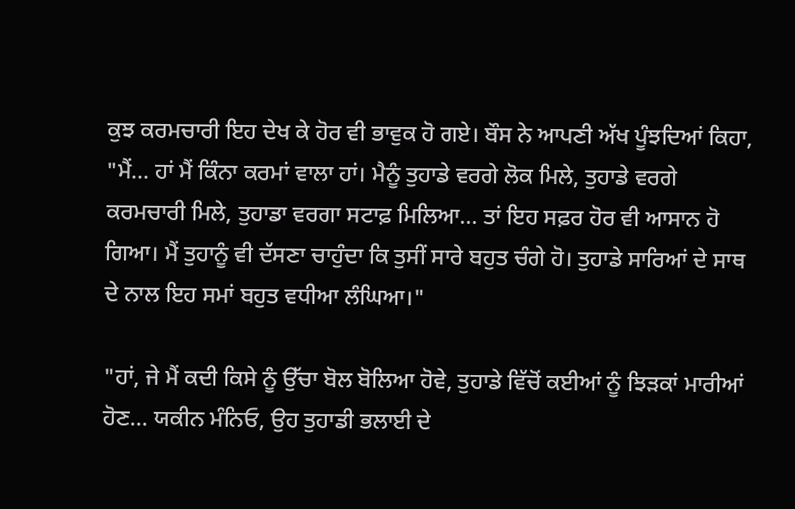ਕੁਝ ਕਰਮਚਾਰੀ ਇਹ ਦੇਖ ਕੇ ਹੋਰ ਵੀ ਭਾਵੁਕ ਹੋ ਗਏ। ਬੌਸ ਨੇ ਆਪਣੀ ਅੱਖ ਪੂੰਝਦਿਆਂ ਕਿਹਾ, "ਮੈਂ... ਹਾਂ ਮੈਂ ਕਿੰਨਾ ਕਰਮਾਂ ਵਾਲਾ ਹਾਂ। ਮੈਨੂੰ ਤੁਹਾਡੇ ਵਰਗੇ ਲੋਕ ਮਿਲੇ, ਤੁਹਾਡੇ ਵਰਗੇ ਕਰਮਚਾਰੀ ਮਿਲੇ, ਤੁਹਾਡਾ ਵਰਗਾ ਸਟਾਫ਼ ਮਿਲਿਆ... ਤਾਂ ਇਹ ਸਫ਼ਰ ਹੋਰ ਵੀ ਆਸਾਨ ਹੋ ਗਿਆ। ਮੈਂ ਤੁਹਾਨੂੰ ਵੀ ਦੱਸਣਾ ਚਾਹੁੰਦਾ ਕਿ ਤੁਸੀਂ ਸਾਰੇ ਬਹੁਤ ਚੰਗੇ ਹੋ। ਤੁਹਾਡੇ ਸਾਰਿਆਂ ਦੇ ਸਾਥ ਦੇ ਨਾਲ ਇਹ ਸਮਾਂ ਬਹੁਤ ਵਧੀਆ ਲੰਘਿਆ।"

"ਹਾਂ, ਜੇ ਮੈਂ ਕਦੀ ਕਿਸੇ ਨੂੰ ਉੱਚਾ ਬੋਲ ਬੋਲਿਆ ਹੋਵੇ, ਤੁਹਾਡੇ ਵਿੱਚੋਂ ਕਈਆਂ ਨੂੰ ਝਿੜਕਾਂ ਮਾਰੀਆਂ ਹੋਣ... ਯਕੀਨ ਮੰਨਿਓ, ਉਹ ਤੁਹਾਡੀ ਭਲਾਈ ਦੇ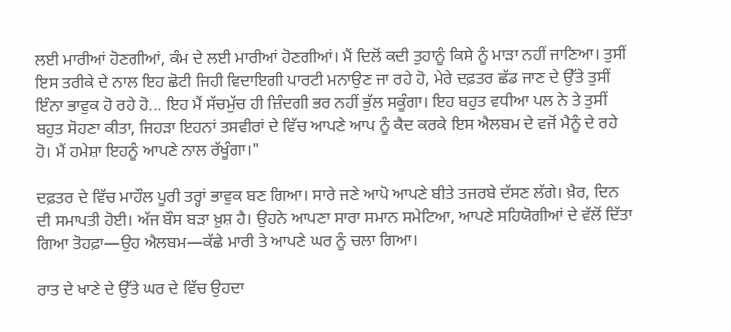ਲਈ ਮਾਰੀਆਂ ਹੋਣਗੀਆਂ, ਕੰਮ ਦੇ ਲਈ ਮਾਰੀਆਂ ਹੋਣਗੀਆਂ। ਮੈਂ ਦਿਲੋਂ ਕਦੀ ਤੁਹਾਨੂੰ ਕਿਸੇ ਨੂੰ ਮਾੜਾ ਨਹੀਂ ਜਾਣਿਆ। ਤੁਸੀਂ ਇਸ ਤਰੀਕੇ ਦੇ ਨਾਲ ਇਹ ਛੋਟੀ ਜਿਹੀ ਵਿਦਾਇਗੀ ਪਾਰਟੀ ਮਨਾਉਣ ਜਾ ਰਹੇ ਹੋ, ਮੇਰੇ ਦਫ਼ਤਰ ਛੱਡ ਜਾਣ ਦੇ ਉੱਤੇ ਤੁਸੀਂ ਇੰਨਾ ਭਾਵੁਕ ਹੋ ਰਹੇ ਹੋ... ਇਹ ਮੈਂ ਸੱਚਮੁੱਚ ਹੀ ਜ਼ਿੰਦਗੀ ਭਰ ਨਹੀਂ ਭੁੱਲ ਸਕੂੰਗਾ। ਇਹ ਬਹੁਤ ਵਧੀਆ ਪਲ ਨੇ ਤੇ ਤੁਸੀਂ ਬਹੁਤ ਸੋਹਣਾ ਕੀਤਾ, ਜਿਹੜਾ ਇਹਨਾਂ ਤਸਵੀਰਾਂ ਦੇ ਵਿੱਚ ਆਪਣੇ ਆਪ ਨੂੰ ਕੈਦ ਕਰਕੇ ਇਸ ਐਲਬਮ ਦੇ ਵਜੋਂ ਮੈਨੂੰ ਦੇ ਰਹੇ ਹੋ। ਮੈਂ ਹਮੇਸ਼ਾ ਇਹਨੂੰ ਆਪਣੇ ਨਾਲ ਰੱਖੂੰਗਾ।"

ਦਫ਼ਤਰ ਦੇ ਵਿੱਚ ਮਾਹੌਲ ਪੂਰੀ ਤਰ੍ਹਾਂ ਭਾਵੁਕ ਬਣ ਗਿਆ। ਸਾਰੇ ਜਣੇ ਆਪੋ ਆਪਣੇ ਬੀਤੇ ਤਜਰਬੇ ਦੱਸਣ ਲੱਗੇ। ਖ਼ੈਰ, ਦਿਨ ਦੀ ਸਮਾਪਤੀ ਹੋਈ। ਅੱਜ ਬੌਸ ਬੜਾ ਖ਼ੁਸ਼ ਹੈ। ਉਹਨੇ ਆਪਣਾ ਸਾਰਾ ਸਮਾਨ ਸਮੇਟਿਆ, ਆਪਣੇ ਸਹਿਯੋਗੀਆਂ ਦੇ ਵੱਲੋਂ ਦਿੱਤਾ ਗਿਆ ਤੋਹਫ਼ਾ—ਉਹ ਐਲਬਮ—ਕੱਛੇ ਮਾਰੀ ਤੇ ਆਪਣੇ ਘਰ ਨੂੰ ਚਲਾ ਗਿਆ।

ਰਾਤ ਦੇ ਖਾਣੇ ਦੇ ਉੱਤੇ ਘਰ ਦੇ ਵਿੱਚ ਉਹਦਾ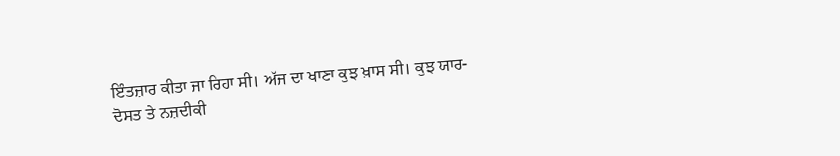ਇੰਤਜ਼ਾਰ ਕੀਤਾ ਜਾ ਰਿਹਾ ਸੀ। ਅੱਜ ਦਾ ਖਾਣਾ ਕੁਝ ਖ਼ਾਸ ਸੀ। ਕੁਝ ਯਾਰ-ਦੋਸਤ ਤੇ ਨਜ਼ਦੀਕੀ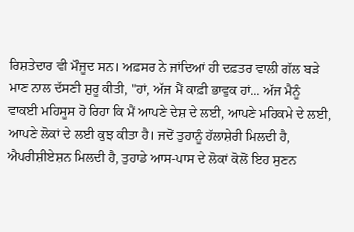ਰਿਸ਼ਤੇਦਾਰ ਵੀ ਮੌਜੂਦ ਸਨ। ਅਫ਼ਸਰ ਨੇ ਜਾਂਦਿਆਂ ਹੀ ਦਫ਼ਤਰ ਵਾਲੀ ਗੱਲ ਬੜੇ ਮਾਣ ਨਾਲ ਦੱਸਣੀ ਸ਼ੁਰੂ ਕੀਤੀ, "ਹਾਂ, ਅੱਜ ਮੈਂ ਕਾਫ਼ੀ ਭਾਵੁਕ ਹਾਂ... ਅੱਜ ਮੈਨੂੰ ਵਾਕਈ ਮਹਿਸੂਸ ਹੋ ਰਿਹਾ ਕਿ ਮੈਂ ਆਪਣੇ ਦੇਸ਼ ਦੇ ਲਈ, ਆਪਣੇ ਮਹਿਕਮੇ ਦੇ ਲਈ, ਆਪਣੇ ਲੋਕਾਂ ਦੇ ਲਈ ਕੁਝ ਕੀਤਾ ਹੈ। ਜਦੋਂ ਤੁਹਾਨੂੰ ਹੱਲਾਸ਼ੇਰੀ ਮਿਲਦੀ ਹੈ, ਐਪਰੀਸ਼ੀਏਸ਼ਨ ਮਿਲਦੀ ਹੈ, ਤੁਹਾਡੇ ਆਸ-ਪਾਸ ਦੇ ਲੋਕਾਂ ਕੋਲੋਂ ਇਹ ਸੁਣਨ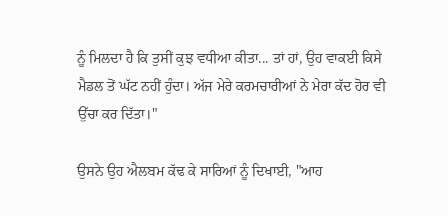ਨੂੰ ਮਿਲਦਾ ਹੈ ਕਿ ਤੁਸੀਂ ਕੁਝ ਵਧੀਆ ਕੀਤਾ... ਤਾਂ ਹਾਂ, ਉਹ ਵਾਕਈ ਕਿਸੇ ਮੈਡਲ ਤੋਂ ਘੱਟ ਨਹੀਂ ਹੁੰਦਾ। ਅੱਜ ਮੇਰੇ ਕਰਮਚਾਰੀਆਂ ਨੇ ਮੇਰਾ ਕੱਦ ਹੋਰ ਵੀ ਉੱਚਾ ਕਰ ਦਿੱਤਾ।"

ਉਸਨੇ ਉਹ ਐਲਬਮ ਕੱਢ ਕੇ ਸਾਰਿਆਂ ਨੂੰ ਦਿਖਾਈ, "ਆਹ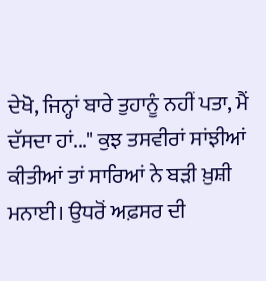ਦੇਖੋ, ਜਿਨ੍ਹਾਂ ਬਾਰੇ ਤੁਹਾਨੂੰ ਨਹੀਂ ਪਤਾ, ਮੈਂ ਦੱਸਦਾ ਹਾਂ..." ਕੁਝ ਤਸਵੀਰਾਂ ਸਾਂਝੀਆਂ ਕੀਤੀਆਂ ਤਾਂ ਸਾਰਿਆਂ ਨੇ ਬੜੀ ਖ਼ੁਸ਼ੀ ਮਨਾਈ। ਉਧਰੋਂ ਅਫ਼ਸਰ ਦੀ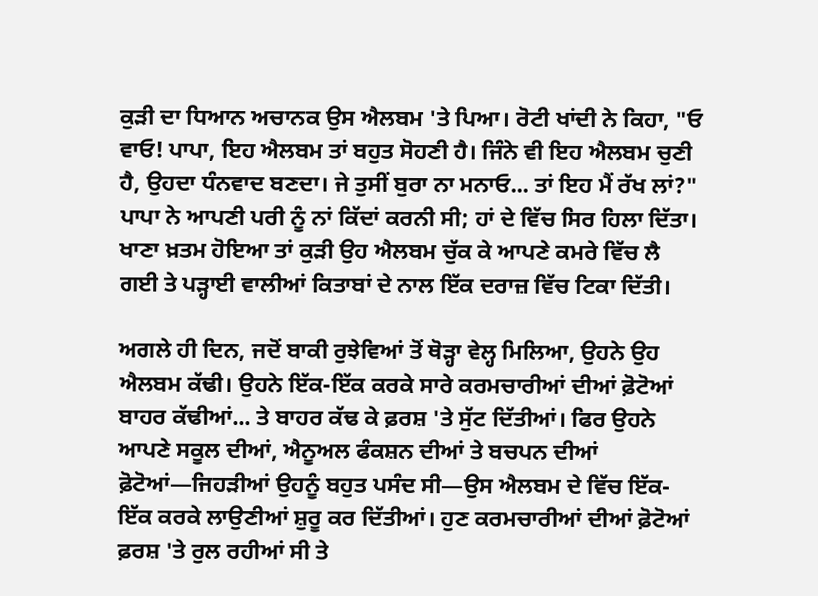ਕੁੜੀ ਦਾ ਧਿਆਨ ਅਚਾਨਕ ਉਸ ਐਲਬਮ 'ਤੇ ਪਿਆ। ਰੋਟੀ ਖਾਂਦੀ ਨੇ ਕਿਹਾ, "ਓ ਵਾਓ! ਪਾਪਾ, ਇਹ ਐਲਬਮ ਤਾਂ ਬਹੁਤ ਸੋਹਣੀ ਹੈ। ਜਿੰਨੇ ਵੀ ਇਹ ਐਲਬਮ ਚੁਣੀ ਹੈ, ਉਹਦਾ ਧੰਨਵਾਦ ਬਣਦਾ। ਜੇ ਤੁਸੀਂ ਬੁਰਾ ਨਾ ਮਨਾਓ... ਤਾਂ ਇਹ ਮੈਂ ਰੱਖ ਲਾਂ?" ਪਾਪਾ ਨੇ ਆਪਣੀ ਪਰੀ ਨੂੰ ਨਾਂ ਕਿੱਦਾਂ ਕਰਨੀ ਸੀ; ਹਾਂ ਦੇ ਵਿੱਚ ਸਿਰ ਹਿਲਾ ਦਿੱਤਾ। ਖਾਣਾ ਖ਼ਤਮ ਹੋਇਆ ਤਾਂ ਕੁੜੀ ਉਹ ਐਲਬਮ ਚੁੱਕ ਕੇ ਆਪਣੇ ਕਮਰੇ ਵਿੱਚ ਲੈ ਗਈ ਤੇ ਪੜ੍ਹਾਈ ਵਾਲੀਆਂ ਕਿਤਾਬਾਂ ਦੇ ਨਾਲ ਇੱਕ ਦਰਾਜ਼ ਵਿੱਚ ਟਿਕਾ ਦਿੱਤੀ।

ਅਗਲੇ ਹੀ ਦਿਨ, ਜਦੋਂ ਬਾਕੀ ਰੁਝੇਵਿਆਂ ਤੋਂ ਥੋੜ੍ਹਾ ਵੇਲ੍ਹ ਮਿਲਿਆ, ਉਹਨੇ ਉਹ ਐਲਬਮ ਕੱਢੀ। ਉਹਨੇ ਇੱਕ-ਇੱਕ ਕਰਕੇ ਸਾਰੇ ਕਰਮਚਾਰੀਆਂ ਦੀਆਂ ਫ਼ੋਟੋਆਂ ਬਾਹਰ ਕੱਢੀਆਂ... ਤੇ ਬਾਹਰ ਕੱਢ ਕੇ ਫ਼ਰਸ਼ 'ਤੇ ਸੁੱਟ ਦਿੱਤੀਆਂ। ਫਿਰ ਉਹਨੇ ਆਪਣੇ ਸਕੂਲ ਦੀਆਂ, ਐਨੂਅਲ ਫੰਕਸ਼ਨ ਦੀਆਂ ਤੇ ਬਚਪਨ ਦੀਆਂ ਫ਼ੋਟੋਆਂ—ਜਿਹੜੀਆਂ ਉਹਨੂੰ ਬਹੁਤ ਪਸੰਦ ਸੀ—ਉਸ ਐਲਬਮ ਦੇ ਵਿੱਚ ਇੱਕ-ਇੱਕ ਕਰਕੇ ਲਾਉਣੀਆਂ ਸ਼ੁਰੂ ਕਰ ਦਿੱਤੀਆਂ। ਹੁਣ ਕਰਮਚਾਰੀਆਂ ਦੀਆਂ ਫ਼ੋਟੋਆਂ ਫ਼ਰਸ਼ 'ਤੇ ਰੁਲ ਰਹੀਆਂ ਸੀ ਤੇ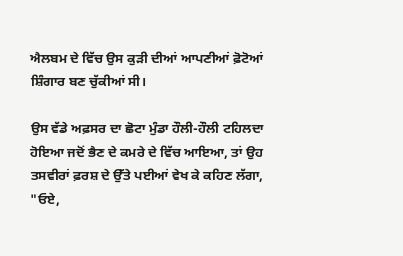ਐਲਬਮ ਦੇ ਵਿੱਚ ਉਸ ਕੁੜੀ ਦੀਆਂ ਆਪਣੀਆਂ ਫ਼ੋਟੋਆਂ ਸ਼ਿੰਗਾਰ ਬਣ ਚੁੱਕੀਆਂ ਸੀ।

ਉਸ ਵੱਡੇ ਅਫ਼ਸਰ ਦਾ ਛੋਟਾ ਮੁੰਡਾ ਹੌਲੀ-ਹੌਲੀ ਟਹਿਲਦਾ ਹੋਇਆ ਜਦੋਂ ਭੈਣ ਦੇ ਕਮਰੇ ਦੇ ਵਿੱਚ ਆਇਆ, ਤਾਂ ਉਹ ਤਸਵੀਰਾਂ ਫ਼ਰਸ਼ ਦੇ ਉੱਤੇ ਪਈਆਂ ਵੇਖ ਕੇ ਕਹਿਣ ਲੱਗਾ, "ਓਏ,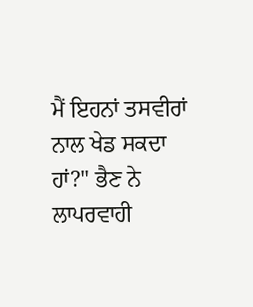ਮੈਂ ਇਹਨਾਂ ਤਸਵੀਰਾਂ ਨਾਲ ਖੇਡ ਸਕਦਾ ਹਾਂ?" ਭੈਣ ਨੇ ਲਾਪਰਵਾਹੀ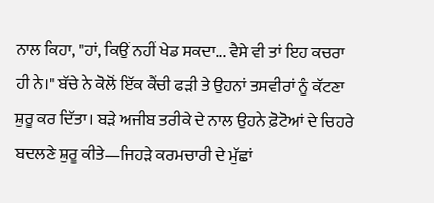ਨਾਲ ਕਿਹਾ, "ਹਾਂ, ਕਿਉਂ ਨਹੀਂ ਖੇਡ ਸਕਦਾ... ਵੈਸੇ ਵੀ ਤਾਂ ਇਹ ਕਚਰਾ ਹੀ ਨੇ।" ਬੱਚੇ ਨੇ ਕੋਲੋਂ ਇੱਕ ਕੈਂਚੀ ਫੜੀ ਤੇ ਉਹਨਾਂ ਤਸਵੀਰਾਂ ਨੂੰ ਕੱਟਣਾ ਸ਼ੁਰੂ ਕਰ ਦਿੱਤਾ। ਬੜੇ ਅਜੀਬ ਤਰੀਕੇ ਦੇ ਨਾਲ ਉਹਨੇ ਫ਼ੋਟੋਆਂ ਦੇ ਚਿਹਰੇ ਬਦਲਣੇ ਸ਼ੁਰੂ ਕੀਤੇ—ਜਿਹੜੇ ਕਰਮਚਾਰੀ ਦੇ ਮੁੱਛਾਂ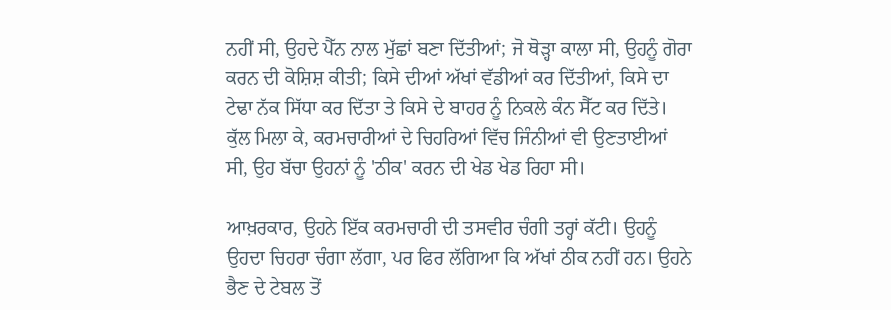ਨਹੀਂ ਸੀ, ਉਹਦੇ ਪੈੱਨ ਨਾਲ ਮੁੱਛਾਂ ਬਣਾ ਦਿੱਤੀਆਂ; ਜੋ ਥੋੜ੍ਹਾ ਕਾਲਾ ਸੀ, ਉਹਨੂੰ ਗੋਰਾ ਕਰਨ ਦੀ ਕੋਸ਼ਿਸ਼ ਕੀਤੀ; ਕਿਸੇ ਦੀਆਂ ਅੱਖਾਂ ਵੱਡੀਆਂ ਕਰ ਦਿੱਤੀਆਂ, ਕਿਸੇ ਦਾ ਟੇਢਾ ਨੱਕ ਸਿੱਧਾ ਕਰ ਦਿੱਤਾ ਤੇ ਕਿਸੇ ਦੇ ਬਾਹਰ ਨੂੰ ਨਿਕਲੇ ਕੰਨ ਸੈੱਟ ਕਰ ਦਿੱਤੇ। ਕੁੱਲ ਮਿਲਾ ਕੇ, ਕਰਮਚਾਰੀਆਂ ਦੇ ਚਿਹਰਿਆਂ ਵਿੱਚ ਜਿੰਨੀਆਂ ਵੀ ਉਣਤਾਈਆਂ ਸੀ, ਉਹ ਬੱਚਾ ਉਹਨਾਂ ਨੂੰ 'ਠੀਕ' ਕਰਨ ਦੀ ਖੇਡ ਖੇਡ ਰਿਹਾ ਸੀ।

ਆਖ਼ਰਕਾਰ, ਉਹਨੇ ਇੱਕ ਕਰਮਚਾਰੀ ਦੀ ਤਸਵੀਰ ਚੰਗੀ ਤਰ੍ਹਾਂ ਕੱਟੀ। ਉਹਨੂੰ ਉਹਦਾ ਚਿਹਰਾ ਚੰਗਾ ਲੱਗਾ, ਪਰ ਫਿਰ ਲੱਗਿਆ ਕਿ ਅੱਖਾਂ ਠੀਕ ਨਹੀਂ ਹਨ। ਉਹਨੇ ਭੈਣ ਦੇ ਟੇਬਲ ਤੋਂ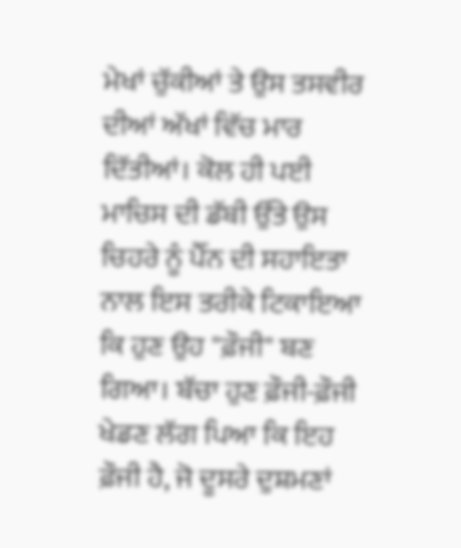ਮੇਖਾਂ ਚੁੱਕੀਆਂ ਤੇ ਉਸ ਤਸਵੀਰ ਦੀਆਂ ਅੱਖਾਂ ਵਿੱਚ ਮਾਰ ਦਿੱਤੀਆਂ। ਕੋਲ ਹੀ ਪਈ ਮਾਚਿਸ ਦੀ ਡੱਬੀ ਉੱਤੇ ਉਸ ਚਿਹਰੇ ਨੂੰ ਪੈੱਨ ਦੀ ਸਹਾਇਤਾ ਨਾਲ ਇਸ ਤਰੀਕੇ ਟਿਕਾਇਆ ਕਿ ਹੁਣ ਉਹ "ਫ਼ੌਜੀ" ਬਣ ਗਿਆ। ਬੱਚਾ ਹੁਣ ਫ਼ੌਜੀ-ਫ਼ੌਜੀ ਖੇਡਣ ਲੱਗ ਪਿਆ ਕਿ ਇਹ ਫ਼ੌਜੀ ਹੈ, ਜੋ ਦੂਸਰੇ ਦੁਸ਼ਮਣਾਂ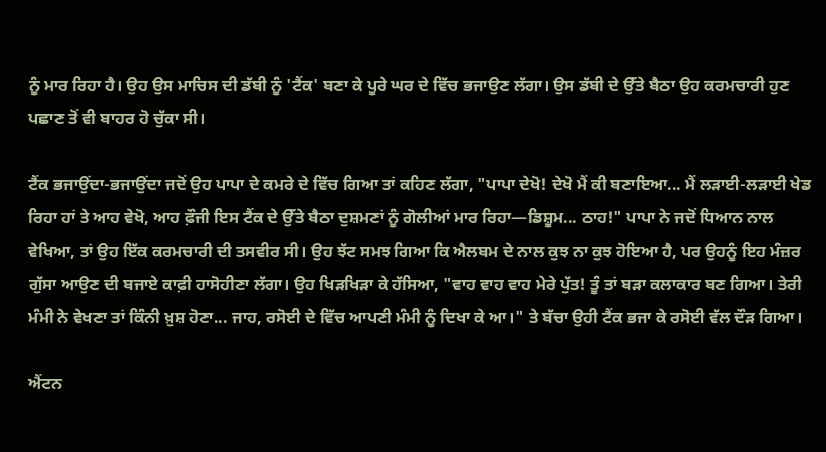ਨੂੰ ਮਾਰ ਰਿਹਾ ਹੈ। ਉਹ ਉਸ ਮਾਚਿਸ ਦੀ ਡੱਬੀ ਨੂੰ 'ਟੈਂਕ' ਬਣਾ ਕੇ ਪੂਰੇ ਘਰ ਦੇ ਵਿੱਚ ਭਜਾਉਣ ਲੱਗਾ। ਉਸ ਡੱਬੀ ਦੇ ਉੱਤੇ ਬੈਠਾ ਉਹ ਕਰਮਚਾਰੀ ਹੁਣ ਪਛਾਣ ਤੋਂ ਵੀ ਬਾਹਰ ਹੋ ਚੁੱਕਾ ਸੀ।

ਟੈਂਕ ਭਜਾਉਂਦਾ-ਭਜਾਉਂਦਾ ਜਦੋਂ ਉਹ ਪਾਪਾ ਦੇ ਕਮਰੇ ਦੇ ਵਿੱਚ ਗਿਆ ਤਾਂ ਕਹਿਣ ਲੱਗਾ, "ਪਾਪਾ ਦੇਖੋ! ਦੇਖੋ ਮੈਂ ਕੀ ਬਣਾਇਆ... ਮੈਂ ਲੜਾਈ-ਲੜਾਈ ਖੇਡ ਰਿਹਾ ਹਾਂ ਤੇ ਆਹ ਵੇਖੋ, ਆਹ ਫ਼ੌਜੀ ਇਸ ਟੈਂਕ ਦੇ ਉੱਤੇ ਬੈਠਾ ਦੁਸ਼ਮਣਾਂ ਨੂੰ ਗੋਲੀਆਂ ਮਾਰ ਰਿਹਾ—ਡਿਸ਼ੂਮ... ਠਾਹ!" ਪਾਪਾ ਨੇ ਜਦੋਂ ਧਿਆਨ ਨਾਲ ਵੇਖਿਆ, ਤਾਂ ਉਹ ਇੱਕ ਕਰਮਚਾਰੀ ਦੀ ਤਸਵੀਰ ਸੀ। ਉਹ ਝੱਟ ਸਮਝ ਗਿਆ ਕਿ ਐਲਬਮ ਦੇ ਨਾਲ ਕੁਝ ਨਾ ਕੁਝ ਹੋਇਆ ਹੈ, ਪਰ ਉਹਨੂੰ ਇਹ ਮੰਜ਼ਰ ਗੁੱਸਾ ਆਉਣ ਦੀ ਬਜਾਏ ਕਾਫ਼ੀ ਹਾਸੋਹੀਣਾ ਲੱਗਾ। ਉਹ ਖਿੜਖਿੜਾ ਕੇ ਹੱਸਿਆ, "ਵਾਹ ਵਾਹ ਵਾਹ ਮੇਰੇ ਪੁੱਤ! ਤੂੰ ਤਾਂ ਬੜਾ ਕਲਾਕਾਰ ਬਣ ਗਿਆ। ਤੇਰੀ ਮੰਮੀ ਨੇ ਵੇਖਣਾ ਤਾਂ ਕਿੰਨੀ ਖ਼ੁਸ਼ ਹੋਣਾ... ਜਾਹ, ਰਸੋਈ ਦੇ ਵਿੱਚ ਆਪਣੀ ਮੰਮੀ ਨੂੰ ਦਿਖਾ ਕੇ ਆ।" ਤੇ ਬੱਚਾ ਉਹੀ ਟੈਂਕ ਭਜਾ ਕੇ ਰਸੋਈ ਵੱਲ ਦੌੜ ਗਿਆ।

ਐਂਟਨ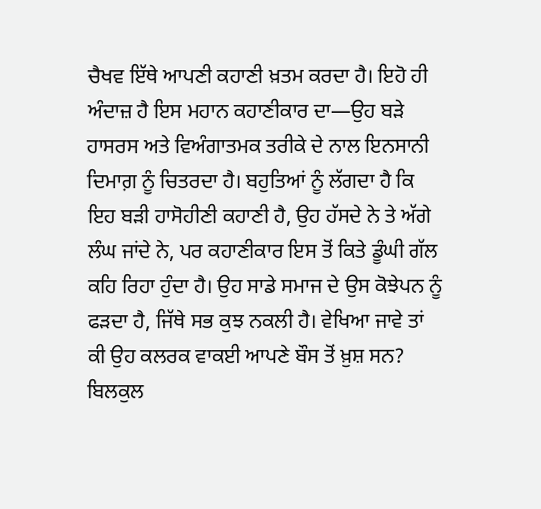ਚੈਖਵ ਇੱਥੇ ਆਪਣੀ ਕਹਾਣੀ ਖ਼ਤਮ ਕਰਦਾ ਹੈ। ਇਹੋ ਹੀ ਅੰਦਾਜ਼ ਹੈ ਇਸ ਮਹਾਨ ਕਹਾਣੀਕਾਰ ਦਾ—ਉਹ ਬੜੇ ਹਾਸਰਸ ਅਤੇ ਵਿਅੰਗਾਤਮਕ ਤਰੀਕੇ ਦੇ ਨਾਲ ਇਨਸਾਨੀ ਦਿਮਾਗ਼ ਨੂੰ ਚਿਤਰਦਾ ਹੈ। ਬਹੁਤਿਆਂ ਨੂੰ ਲੱਗਦਾ ਹੈ ਕਿ ਇਹ ਬੜੀ ਹਾਸੋਹੀਣੀ ਕਹਾਣੀ ਹੈ, ਉਹ ਹੱਸਦੇ ਨੇ ਤੇ ਅੱਗੇ ਲੰਘ ਜਾਂਦੇ ਨੇ, ਪਰ ਕਹਾਣੀਕਾਰ ਇਸ ਤੋਂ ਕਿਤੇ ਡੂੰਘੀ ਗੱਲ ਕਹਿ ਰਿਹਾ ਹੁੰਦਾ ਹੈ। ਉਹ ਸਾਡੇ ਸਮਾਜ ਦੇ ਉਸ ਕੋਝੇਪਨ ਨੂੰ ਫੜਦਾ ਹੈ, ਜਿੱਥੇ ਸਭ ਕੁਝ ਨਕਲੀ ਹੈ। ਵੇਖਿਆ ਜਾਵੇ ਤਾਂ ਕੀ ਉਹ ਕਲਰਕ ਵਾਕਈ ਆਪਣੇ ਬੌਸ ਤੋਂ ਖ਼ੁਸ਼ ਸਨ? ਬਿਲਕੁਲ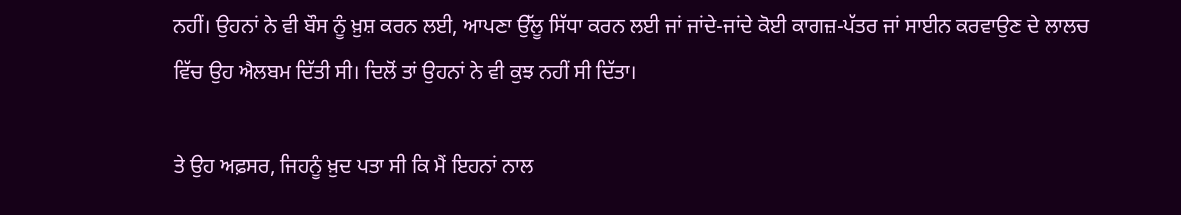ਨਹੀਂ। ਉਹਨਾਂ ਨੇ ਵੀ ਬੌਸ ਨੂੰ ਖ਼ੁਸ਼ ਕਰਨ ਲਈ, ਆਪਣਾ ਉੱਲੂ ਸਿੱਧਾ ਕਰਨ ਲਈ ਜਾਂ ਜਾਂਦੇ-ਜਾਂਦੇ ਕੋਈ ਕਾਗਜ਼-ਪੱਤਰ ਜਾਂ ਸਾਈਨ ਕਰਵਾਉਣ ਦੇ ਲਾਲਚ ਵਿੱਚ ਉਹ ਐਲਬਮ ਦਿੱਤੀ ਸੀ। ਦਿਲੋਂ ਤਾਂ ਉਹਨਾਂ ਨੇ ਵੀ ਕੁਝ ਨਹੀਂ ਸੀ ਦਿੱਤਾ।

ਤੇ ਉਹ ਅਫ਼ਸਰ, ਜਿਹਨੂੰ ਖ਼ੁਦ ਪਤਾ ਸੀ ਕਿ ਮੈਂ ਇਹਨਾਂ ਨਾਲ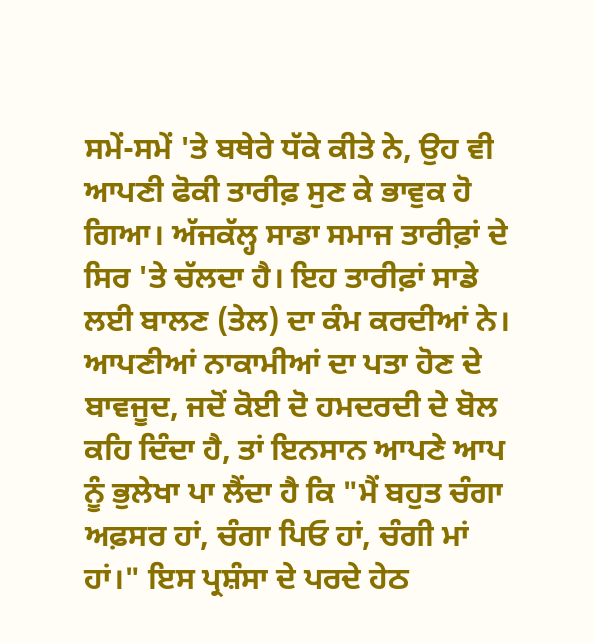ਸਮੇਂ-ਸਮੇਂ 'ਤੇ ਬਥੇਰੇ ਧੱਕੇ ਕੀਤੇ ਨੇ, ਉਹ ਵੀ ਆਪਣੀ ਫੋਕੀ ਤਾਰੀਫ਼ ਸੁਣ ਕੇ ਭਾਵੁਕ ਹੋ ਗਿਆ। ਅੱਜਕੱਲ੍ਹ ਸਾਡਾ ਸਮਾਜ ਤਾਰੀਫ਼ਾਂ ਦੇ ਸਿਰ 'ਤੇ ਚੱਲਦਾ ਹੈ। ਇਹ ਤਾਰੀਫ਼ਾਂ ਸਾਡੇ ਲਈ ਬਾਲਣ (ਤੇਲ) ਦਾ ਕੰਮ ਕਰਦੀਆਂ ਨੇ। ਆਪਣੀਆਂ ਨਾਕਾਮੀਆਂ ਦਾ ਪਤਾ ਹੋਣ ਦੇ ਬਾਵਜੂਦ, ਜਦੋਂ ਕੋਈ ਦੋ ਹਮਦਰਦੀ ਦੇ ਬੋਲ ਕਹਿ ਦਿੰਦਾ ਹੈ, ਤਾਂ ਇਨਸਾਨ ਆਪਣੇ ਆਪ ਨੂੰ ਭੁਲੇਖਾ ਪਾ ਲੈਂਦਾ ਹੈ ਕਿ "ਮੈਂ ਬਹੁਤ ਚੰਗਾ ਅਫ਼ਸਰ ਹਾਂ, ਚੰਗਾ ਪਿਓ ਹਾਂ, ਚੰਗੀ ਮਾਂ ਹਾਂ।" ਇਸ ਪ੍ਰਸ਼ੰਸਾ ਦੇ ਪਰਦੇ ਹੇਠ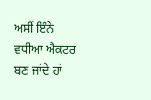ਅਸੀਂ ਇੰਨੇ ਵਧੀਆ ਐਕਟਰ ਬਣ ਜਾਂਦੇ ਹਾਂ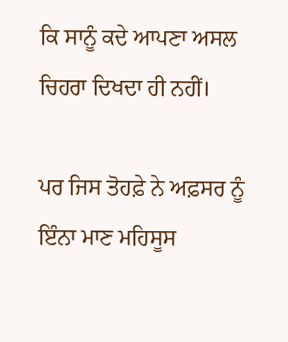ਕਿ ਸਾਨੂੰ ਕਦੇ ਆਪਣਾ ਅਸਲ ਚਿਹਰਾ ਦਿਖਦਾ ਹੀ ਨਹੀਂ।

ਪਰ ਜਿਸ ਤੋਹਫ਼ੇ ਨੇ ਅਫ਼ਸਰ ਨੂੰ ਇੰਨਾ ਮਾਣ ਮਹਿਸੂਸ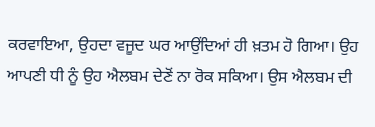ਕਰਵਾਇਆ, ਉਹਦਾ ਵਜੂਦ ਘਰ ਆਉਂਦਿਆਂ ਹੀ ਖ਼ਤਮ ਹੋ ਗਿਆ। ਉਹ ਆਪਣੀ ਧੀ ਨੂੰ ਉਹ ਐਲਬਮ ਦੇਣੋਂ ਨਾ ਰੋਕ ਸਕਿਆ। ਉਸ ਐਲਬਮ ਦੀ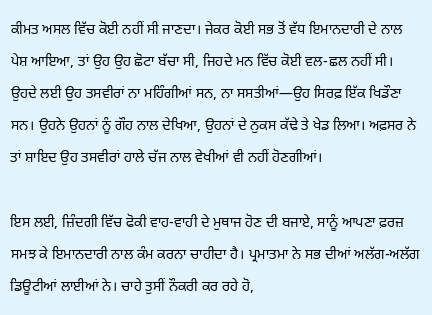ਕੀਮਤ ਅਸਲ ਵਿੱਚ ਕੋਈ ਨਹੀਂ ਸੀ ਜਾਣਦਾ। ਜੇਕਰ ਕੋਈ ਸਭ ਤੋਂ ਵੱਧ ਇਮਾਨਦਾਰੀ ਦੇ ਨਾਲ ਪੇਸ਼ ਆਇਆ, ਤਾਂ ਉਹ ਉਹ ਛੋਟਾ ਬੱਚਾ ਸੀ, ਜਿਹਦੇ ਮਨ ਵਿੱਚ ਕੋਈ ਵਲ-ਛਲ ਨਹੀਂ ਸੀ। ਉਹਦੇ ਲਈ ਉਹ ਤਸਵੀਰਾਂ ਨਾ ਮਹਿੰਗੀਆਂ ਸਨ, ਨਾ ਸਸਤੀਆਂ—ਉਹ ਸਿਰਫ਼ ਇੱਕ ਖਿਡੌਣਾ ਸਨ। ਉਹਨੇ ਉਹਨਾਂ ਨੂੰ ਗੌਹ ਨਾਲ ਦੇਖਿਆ, ਉਹਨਾਂ ਦੇ ਨੁਕਸ ਕੱਢੇ ਤੇ ਖੇਡ ਲਿਆ। ਅਫ਼ਸਰ ਨੇ ਤਾਂ ਸ਼ਾਇਦ ਉਹ ਤਸਵੀਰਾਂ ਹਾਲੇ ਚੱਜ ਨਾਲ ਵੇਖੀਆਂ ਵੀ ਨਹੀਂ ਹੋਣਗੀਆਂ।

ਇਸ ਲਈ, ਜ਼ਿੰਦਗੀ ਵਿੱਚ ਫੋਕੀ ਵਾਹ-ਵਾਹੀ ਦੇ ਮੁਥਾਜ ਹੋਣ ਦੀ ਬਜਾਏ, ਸਾਨੂੰ ਆਪਣਾ ਫ਼ਰਜ਼ ਸਮਝ ਕੇ ਇਮਾਨਦਾਰੀ ਨਾਲ ਕੰਮ ਕਰਨਾ ਚਾਹੀਦਾ ਹੈ। ਪ੍ਰਮਾਤਮਾ ਨੇ ਸਭ ਦੀਆਂ ਅਲੱਗ-ਅਲੱਗ ਡਿਊਟੀਆਂ ਲਾਈਆਂ ਨੇ। ਚਾਹੇ ਤੁਸੀਂ ਨੌਕਰੀ ਕਰ ਰਹੇ ਹੋ,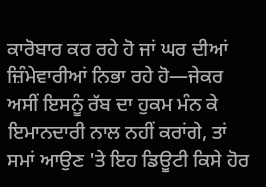ਕਾਰੋਬਾਰ ਕਰ ਰਹੇ ਹੋ ਜਾਂ ਘਰ ਦੀਆਂ ਜ਼ਿੰਮੇਵਾਰੀਆਂ ਨਿਭਾ ਰਹੇ ਹੋ—ਜੇਕਰ ਅਸੀਂ ਇਸਨੂੰ ਰੱਬ ਦਾ ਹੁਕਮ ਮੰਨ ਕੇ ਇਮਾਨਦਾਰੀ ਨਾਲ ਨਹੀਂ ਕਰਾਂਗੇ, ਤਾਂ ਸਮਾਂ ਆਉਣ 'ਤੇ ਇਹ ਡਿਊਟੀ ਕਿਸੇ ਹੋਰ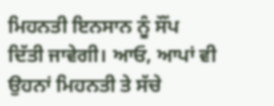ਮਿਹਨਤੀ ਇਨਸਾਨ ਨੂੰ ਸੌਂਪ ਦਿੱਤੀ ਜਾਵੇਗੀ। ਆਓ, ਆਪਾਂ ਵੀ ਉਹਨਾਂ ਮਿਹਨਤੀ ਤੇ ਸੱਚੇ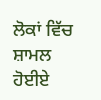ਲੋਕਾਂ ਵਿੱਚ ਸ਼ਾਮਲ ਹੋਈਏ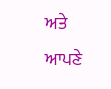ਅਤੇ ਆਪਣੇ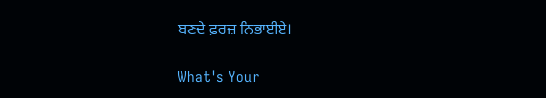ਬਣਦੇ ਫ਼ਰਜ਼ ਨਿਭਾਈਏ।

What's Your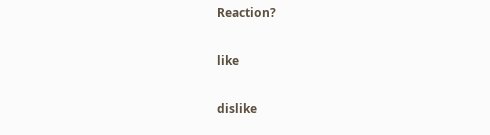Reaction?

like

dislike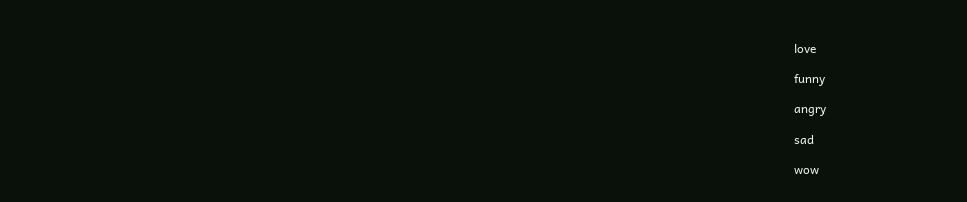love

funny

angry

sad

wow